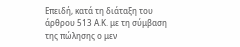Επειδή, κατά τη διάταξη του άρθρου 513 Α.Κ. με τη σύμβαση της πώλησης ο μεν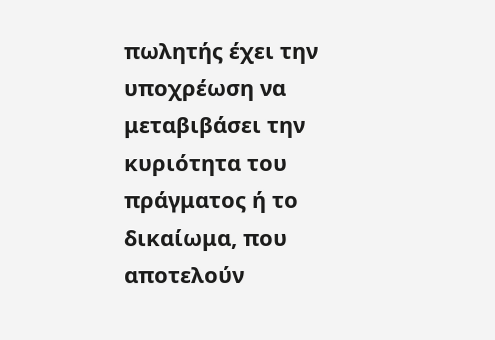πωλητής έχει την υποχρέωση να μεταβιβάσει την κυριότητα του πράγματος ή το δικαίωμα, που αποτελούν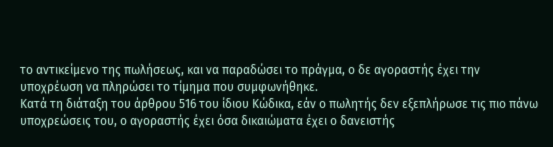το αντικείμενο της πωλήσεως, και να παραδώσει το πράγμα, ο δε αγοραστής έχει την υποχρέωση να πληρώσει το τίμημα που συμφωνήθηκε.
Κατά τη διάταξη του άρθρου 516 του ίδιου Κώδικα, εάν ο πωλητής δεν εξεπλήρωσε τις πιο πάνω υποχρεώσεις του, ο αγοραστής έχει όσα δικαιώματα έχει ο δανειστής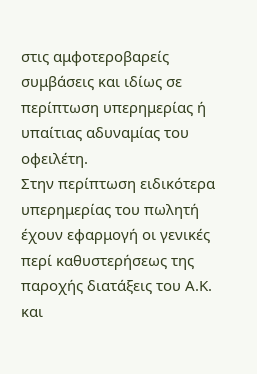στις αμφοτεροβαρείς συμβάσεις και ιδίως σε περίπτωση υπερημερίας ή υπαίτιας αδυναμίας του οφειλέτη.
Στην περίπτωση ειδικότερα υπερημερίας του πωλητή έχουν εφαρμογή οι γενικές περί καθυστερήσεως της παροχής διατάξεις του Α.Κ. και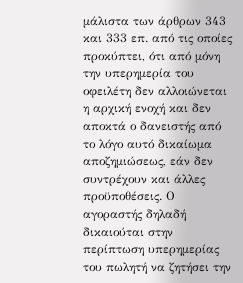μάλιστα των άρθρων 343 και 333 επ. από τις οποίες προκύπτει, ότι από μόνη την υπερημερία του οφειλέτη δεν αλλοιώνεται η αρχική ενοχή και δεν αποκτά ο δανειστής από το λόγο αυτό δικαίωμα αποζημιώσεως, εάν δεν συντρέχουν και άλλες προϋποθέσεις. Ο αγοραστής δηλαδή δικαιούται στην περίπτωση υπερημερίας του πωλητή να ζητήσει την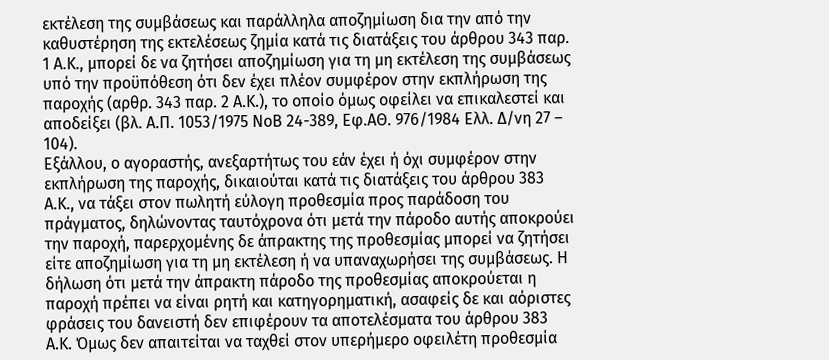εκτέλεση της συμβάσεως και παράλληλα αποζημίωση δια την από την καθυστέρηση της εκτελέσεως ζημία κατά τις διατάξεις του άρθρου 343 παρ. 1 Α.Κ., μπορεί δε να ζητήσει αποζημίωση για τη μη εκτέλεση της συμβάσεως υπό την προϋπόθεση ότι δεν έχει πλέον συμφέρον στην εκπλήρωση της παροχής (αρθρ. 343 παρ. 2 Α.Κ.), το οποίο όμως οφείλει να επικαλεστεί και αποδείξει (βλ. Α.Π. 1053/1975 ΝοΒ 24-389, Εφ.ΑΘ. 976/1984 Ελλ. Δ/νη 27 – 104).
Εξάλλου, ο αγοραστής, ανεξαρτήτως του εάν έχει ή όχι συμφέρον στην εκπλήρωση της παροχής, δικαιούται κατά τις διατάξεις του άρθρου 383 Α.Κ., να τάξει στον πωλητή εύλογη προθεσμία προς παράδοση του πράγματος, δηλώνοντας ταυτόχρονα ότι μετά την πάροδο αυτής αποκρούει την παροχή, παρερχομένης δε άπρακτης της προθεσμίας μπορεί να ζητήσει είτε αποζημίωση για τη μη εκτέλεση ή να υπαναχωρήσει της συμβάσεως. Η δήλωση ότι μετά την άπρακτη πάροδο της προθεσμίας αποκρούεται η παροχή πρέπει να είναι ρητή και κατηγορηματική, ασαφείς δε και αόριστες φράσεις του δανειστή δεν επιφέρουν τα αποτελέσματα του άρθρου 383 Α.Κ. Όμως δεν απαιτείται να ταχθεί στον υπερήμερο οφειλέτη προθεσμία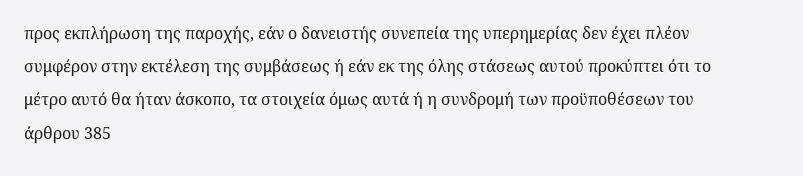προς εκπλήρωση της παροχής, εάν ο δανειστής συνεπεία της υπερημερίας δεν έχει πλέον συμφέρον στην εκτέλεση της συμβάσεως ή εάν εκ της όλης στάσεως αυτού προκύπτει ότι το μέτρο αυτό θα ήταν άσκοπο, τα στοιχεία όμως αυτά ή η συνδρομή των προϋποθέσεων του άρθρου 385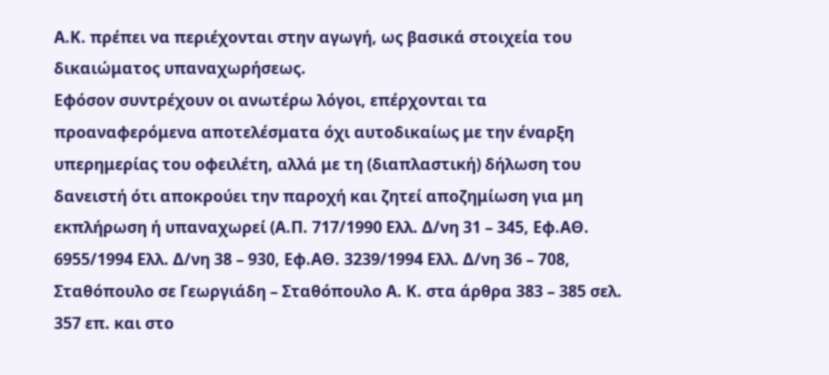Α.Κ. πρέπει να περιέχονται στην αγωγή, ως βασικά στοιχεία του δικαιώματος υπαναχωρήσεως.
Εφόσον συντρέχουν οι ανωτέρω λόγοι, επέρχονται τα προαναφερόμενα αποτελέσματα όχι αυτοδικαίως με την έναρξη υπερημερίας του οφειλέτη, αλλά με τη (διαπλαστική) δήλωση του δανειστή ότι αποκρούει την παροχή και ζητεί αποζημίωση για μη εκπλήρωση ή υπαναχωρεί (Α.Π. 717/1990 Ελλ. Δ/νη 31 – 345, Εφ.ΑΘ. 6955/1994 Ελλ. Δ/νη 38 – 930, Εφ.ΑΘ. 3239/1994 Ελλ. Δ/νη 36 – 708, Σταθόπουλο σε Γεωργιάδη – Σταθόπουλο Α. Κ. στα άρθρα 383 – 385 σελ. 357 επ. και στο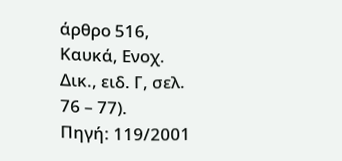άρθρο 516, Καυκά, Ενοχ. Δικ., ειδ. Γ, σελ. 76 – 77).
Πηγή: 119/2001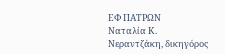ΕΦ ΠΑΤΡΩΝ
Ναταλία Κ. Νεραντζάκη, δικηγόρος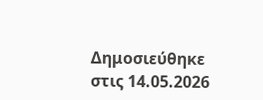Δημοσιεύθηκε στις 14.05.2026